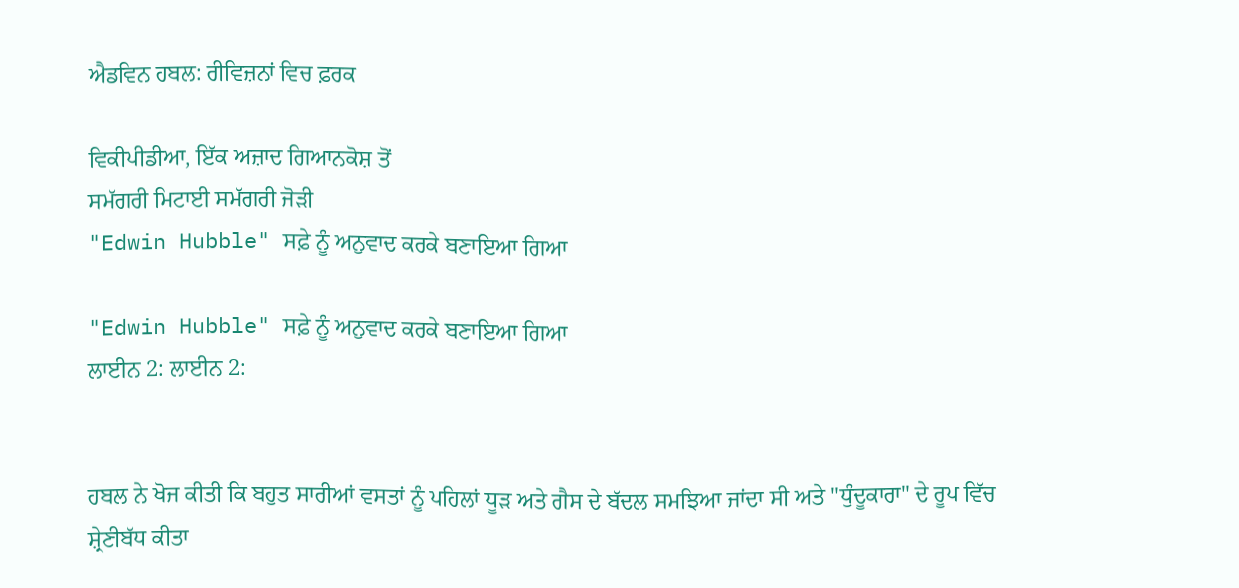ਐਡਵਿਨ ਹਬਲ: ਰੀਵਿਜ਼ਨਾਂ ਵਿਚ ਫ਼ਰਕ

ਵਿਕੀਪੀਡੀਆ, ਇੱਕ ਅਜ਼ਾਦ ਗਿਆਨਕੋਸ਼ ਤੋਂ
ਸਮੱਗਰੀ ਮਿਟਾਈ ਸਮੱਗਰੀ ਜੋੜੀ
"Edwin Hubble" ਸਫ਼ੇ ਨੂੰ ਅਨੁਵਾਦ ਕਰਕੇ ਬਣਾਇਆ ਗਿਆ

"Edwin Hubble" ਸਫ਼ੇ ਨੂੰ ਅਨੁਵਾਦ ਕਰਕੇ ਬਣਾਇਆ ਗਿਆ
ਲਾਈਨ 2: ਲਾਈਨ 2:


ਹਬਲ ਨੇ ਖੋਜ ਕੀਤੀ ਕਿ ਬਹੁਤ ਸਾਰੀਆਂ ਵਸਤਾਂ ਨੂੰ ਪਹਿਲਾਂ ਧੂੜ ਅਤੇ ਗੈਸ ਦੇ ਬੱਦਲ ਸਮਝਿਆ ਜਾਂਦਾ ਸੀ ਅਤੇ "ਧੁੰਦੂਕਾਰਾ" ਦੇ ਰੂਪ ਵਿੱਚ ਸ਼੍ਰੇਣੀਬੱਧ ਕੀਤਾ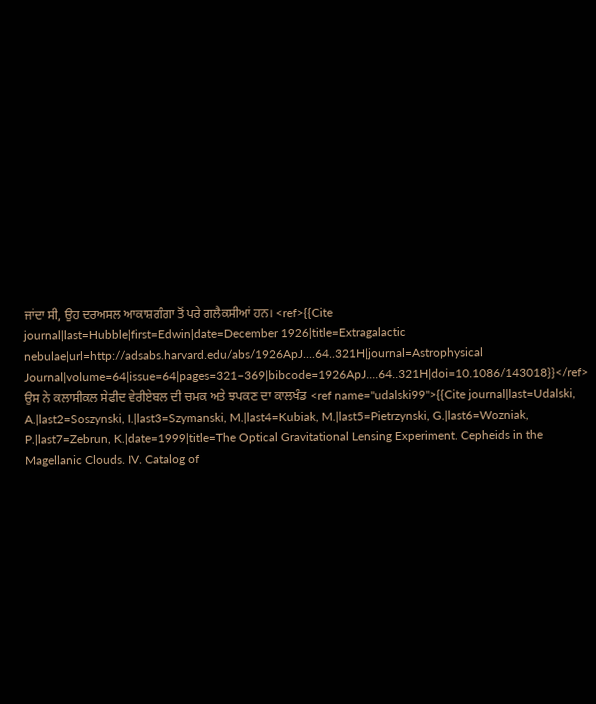ਜਾਂਦਾ ਸੀ, ਉਹ ਦਰਅਸਲ ਆਕਾਸ਼ਗੰਗਾ ਤੋਂ ਪਰੇ ਗਲੈਕਸੀਆਂ ਹਨ। <ref>{{Cite journal|last=Hubble|first=Edwin|date=December 1926|title=Extragalactic nebulae|url=http://adsabs.harvard.edu/abs/1926ApJ....64..321H|journal=Astrophysical Journal|volume=64|issue=64|pages=321–369|bibcode=1926ApJ....64..321H|doi=10.1086/143018}}</ref> ਉਸ ਨੇ ਕਲਾਸੀਕਲ ਸੇਫੀਦ ਵੇਰੀਏਬਲ ਦੀ ਚਮਕ ਅਤੇ ਝਪਕਣ ਦਾ ਕਾਲਖੰਡ <ref name="udalski99">{{Cite journal|last=Udalski, A.|last2=Soszynski, I.|last3=Szymanski, M.|last4=Kubiak, M.|last5=Pietrzynski, G.|last6=Wozniak, P.|last7=Zebrun, K.|date=1999|title=The Optical Gravitational Lensing Experiment. Cepheids in the Magellanic Clouds. IV. Catalog of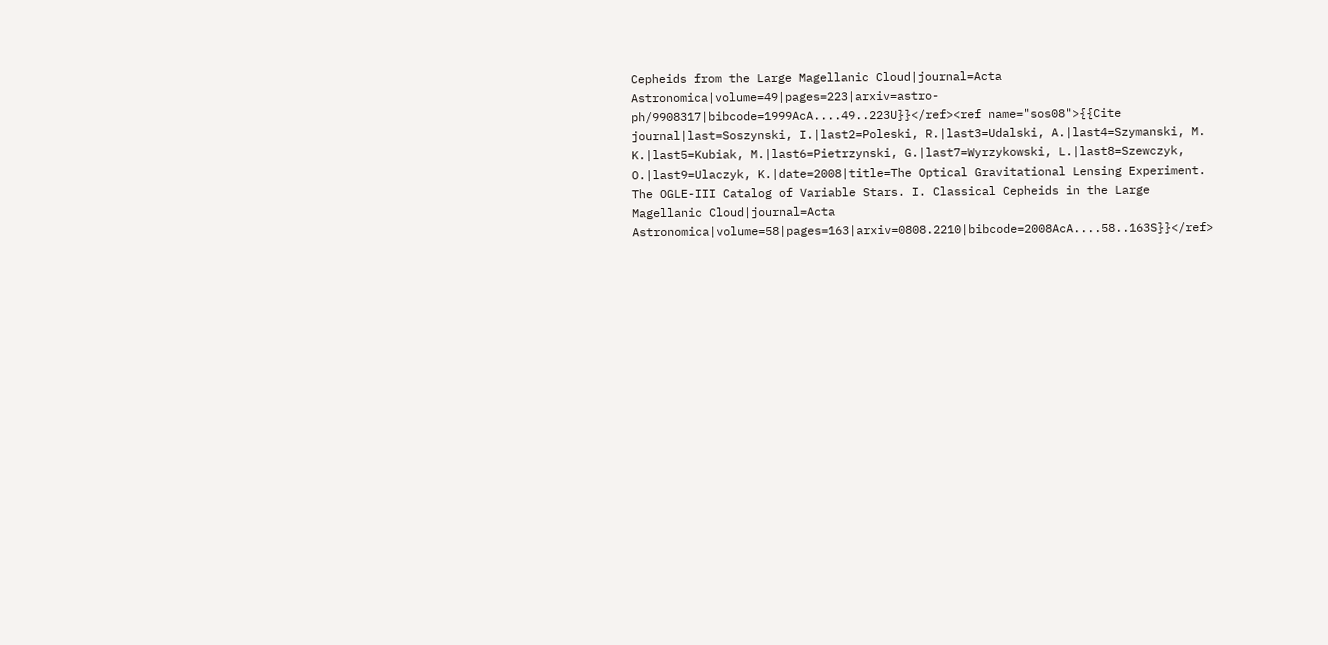Cepheids from the Large Magellanic Cloud|journal=Acta Astronomica|volume=49|pages=223|arxiv=astro-ph/9908317|bibcode=1999AcA....49..223U}}</ref><ref name="sos08">{{Cite journal|last=Soszynski, I.|last2=Poleski, R.|last3=Udalski, A.|last4=Szymanski, M. K.|last5=Kubiak, M.|last6=Pietrzynski, G.|last7=Wyrzykowski, L.|last8=Szewczyk, O.|last9=Ulaczyk, K.|date=2008|title=The Optical Gravitational Lensing Experiment. The OGLE-III Catalog of Variable Stars. I. Classical Cepheids in the Large Magellanic Cloud|journal=Acta Astronomica|volume=58|pages=163|arxiv=0808.2210|bibcode=2008AcA....58..163S}}</ref>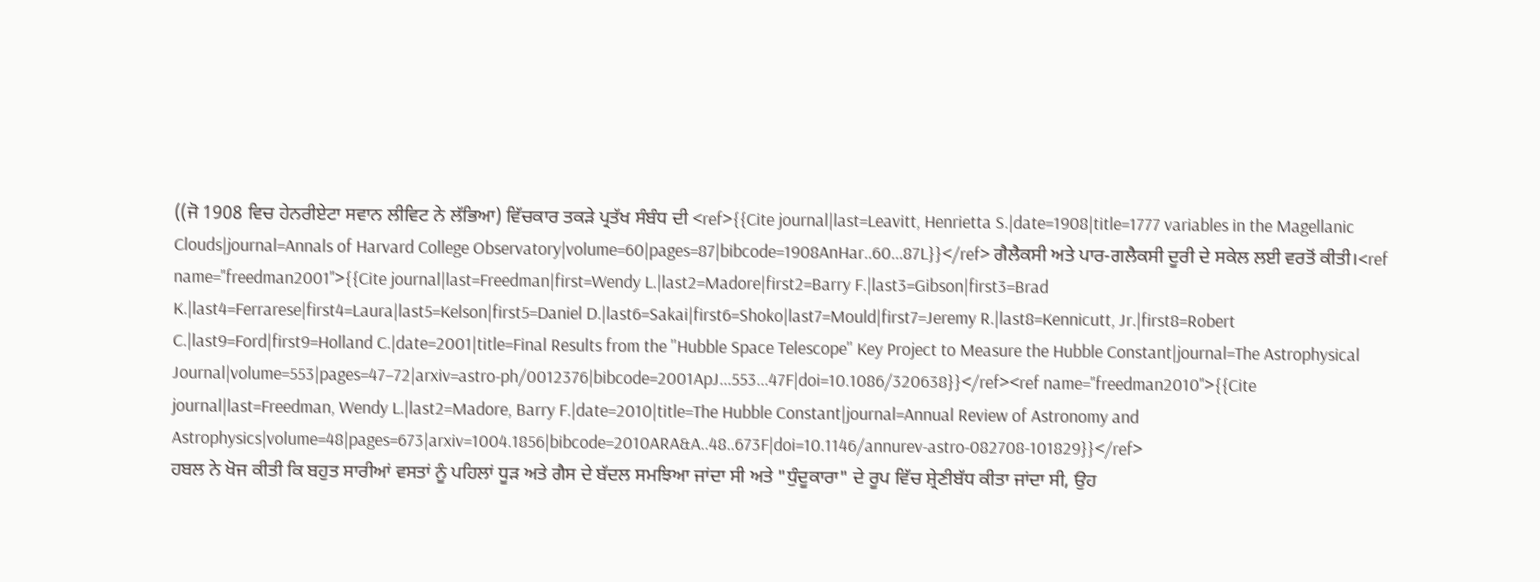((ਜੋ 1908 ਵਿਚ ਹੇਨਰੀਏਟਾ ਸਵਾਨ ਲੀਵਿਟ ਨੇ ਲੱਭਿਆ) ਵਿੱਚਕਾਰ ਤਕੜੇ ਪ੍ਰਤੱਖ ਸੰਬੰਧ ਦੀ <ref>{{Cite journal|last=Leavitt, Henrietta S.|date=1908|title=1777 variables in the Magellanic Clouds|journal=Annals of Harvard College Observatory|volume=60|pages=87|bibcode=1908AnHar..60...87L}}</ref> ਗੈਲੈਕਸੀ ਅਤੇ ਪਾਰ-ਗਲੈਕਸੀ ਦੂਰੀ ਦੇ ਸਕੇਲ ਲਈ ਵਰਤੋਂ ਕੀਤੀ।<ref name="freedman2001">{{Cite journal|last=Freedman|first=Wendy L.|last2=Madore|first2=Barry F.|last3=Gibson|first3=Brad K.|last4=Ferrarese|first4=Laura|last5=Kelson|first5=Daniel D.|last6=Sakai|first6=Shoko|last7=Mould|first7=Jeremy R.|last8=Kennicutt, Jr.|first8=Robert C.|last9=Ford|first9=Holland C.|date=2001|title=Final Results from the ''Hubble Space Telescope'' Key Project to Measure the Hubble Constant|journal=The Astrophysical Journal|volume=553|pages=47–72|arxiv=astro-ph/0012376|bibcode=2001ApJ...553...47F|doi=10.1086/320638}}</ref><ref name="freedman2010">{{Cite journal|last=Freedman, Wendy L.|last2=Madore, Barry F.|date=2010|title=The Hubble Constant|journal=Annual Review of Astronomy and Astrophysics|volume=48|pages=673|arxiv=1004.1856|bibcode=2010ARA&A..48..673F|doi=10.1146/annurev-astro-082708-101829}}</ref>
ਹਬਲ ਨੇ ਖੋਜ ਕੀਤੀ ਕਿ ਬਹੁਤ ਸਾਰੀਆਂ ਵਸਤਾਂ ਨੂੰ ਪਹਿਲਾਂ ਧੂੜ ਅਤੇ ਗੈਸ ਦੇ ਬੱਦਲ ਸਮਝਿਆ ਜਾਂਦਾ ਸੀ ਅਤੇ "ਧੁੰਦੂਕਾਰਾ" ਦੇ ਰੂਪ ਵਿੱਚ ਸ਼੍ਰੇਣੀਬੱਧ ਕੀਤਾ ਜਾਂਦਾ ਸੀ, ਉਹ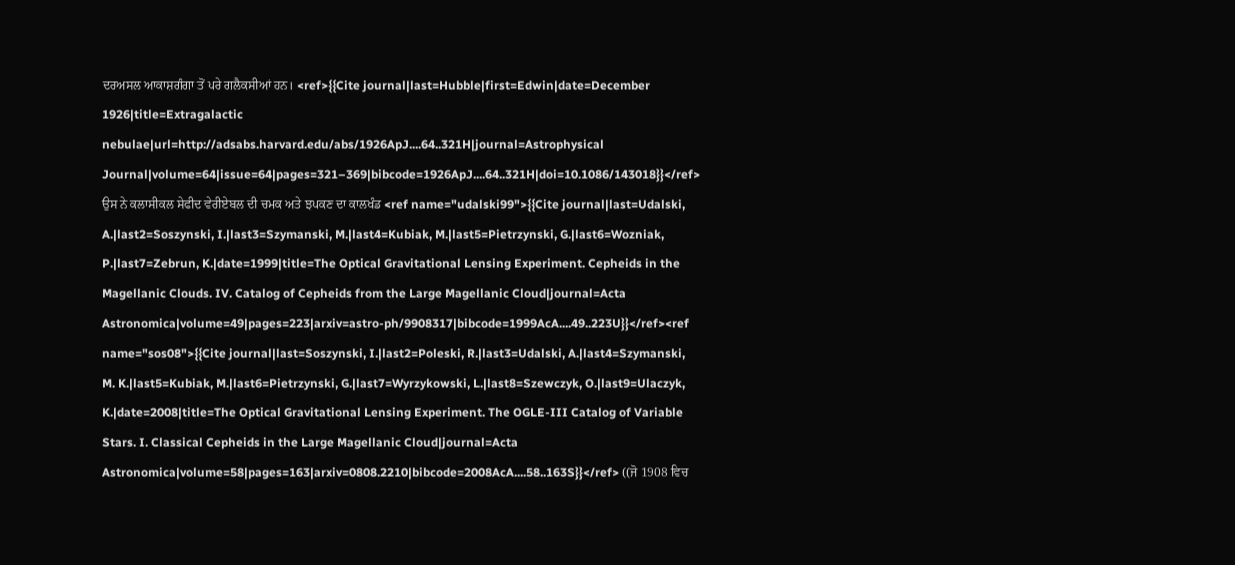ਦਰਅਸਲ ਆਕਾਸ਼ਗੰਗਾ ਤੋਂ ਪਰੇ ਗਲੈਕਸੀਆਂ ਹਨ। <ref>{{Cite journal|last=Hubble|first=Edwin|date=December 1926|title=Extragalactic nebulae|url=http://adsabs.harvard.edu/abs/1926ApJ....64..321H|journal=Astrophysical Journal|volume=64|issue=64|pages=321–369|bibcode=1926ApJ....64..321H|doi=10.1086/143018}}</ref> ਉਸ ਨੇ ਕਲਾਸੀਕਲ ਸੇਫੀਦ ਵੇਰੀਏਬਲ ਦੀ ਚਮਕ ਅਤੇ ਝਪਕਣ ਦਾ ਕਾਲਖੰਡ <ref name="udalski99">{{Cite journal|last=Udalski, A.|last2=Soszynski, I.|last3=Szymanski, M.|last4=Kubiak, M.|last5=Pietrzynski, G.|last6=Wozniak, P.|last7=Zebrun, K.|date=1999|title=The Optical Gravitational Lensing Experiment. Cepheids in the Magellanic Clouds. IV. Catalog of Cepheids from the Large Magellanic Cloud|journal=Acta Astronomica|volume=49|pages=223|arxiv=astro-ph/9908317|bibcode=1999AcA....49..223U}}</ref><ref name="sos08">{{Cite journal|last=Soszynski, I.|last2=Poleski, R.|last3=Udalski, A.|last4=Szymanski, M. K.|last5=Kubiak, M.|last6=Pietrzynski, G.|last7=Wyrzykowski, L.|last8=Szewczyk, O.|last9=Ulaczyk, K.|date=2008|title=The Optical Gravitational Lensing Experiment. The OGLE-III Catalog of Variable Stars. I. Classical Cepheids in the Large Magellanic Cloud|journal=Acta Astronomica|volume=58|pages=163|arxiv=0808.2210|bibcode=2008AcA....58..163S}}</ref> ((ਜੋ 1908 ਵਿਚ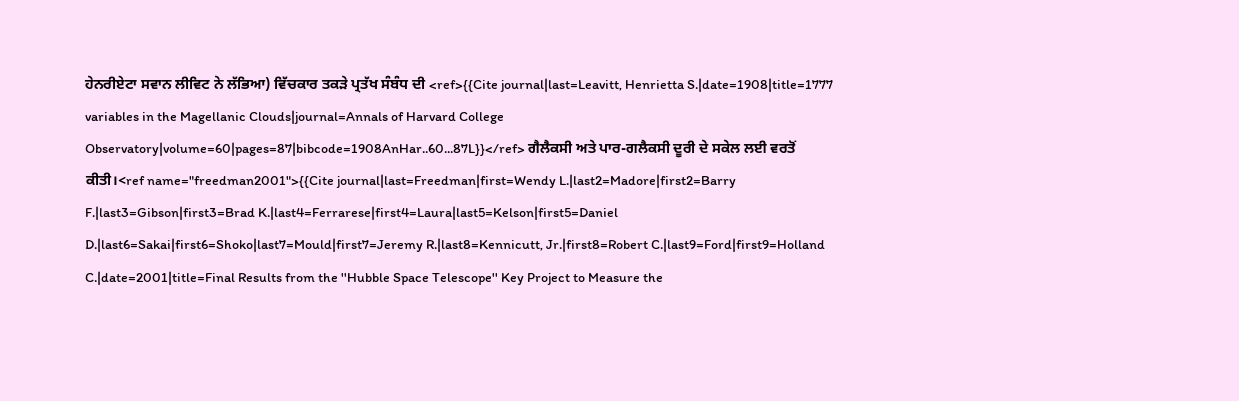ਹੇਨਰੀਏਟਾ ਸਵਾਨ ਲੀਵਿਟ ਨੇ ਲੱਭਿਆ) ਵਿੱਚਕਾਰ ਤਕੜੇ ਪ੍ਰਤੱਖ ਸੰਬੰਧ ਦੀ <ref>{{Cite journal|last=Leavitt, Henrietta S.|date=1908|title=1777 variables in the Magellanic Clouds|journal=Annals of Harvard College Observatory|volume=60|pages=87|bibcode=1908AnHar..60...87L}}</ref> ਗੈਲੈਕਸੀ ਅਤੇ ਪਾਰ-ਗਲੈਕਸੀ ਦੂਰੀ ਦੇ ਸਕੇਲ ਲਈ ਵਰਤੋਂ ਕੀਤੀ।<ref name="freedman2001">{{Cite journal|last=Freedman|first=Wendy L.|last2=Madore|first2=Barry F.|last3=Gibson|first3=Brad K.|last4=Ferrarese|first4=Laura|last5=Kelson|first5=Daniel D.|last6=Sakai|first6=Shoko|last7=Mould|first7=Jeremy R.|last8=Kennicutt, Jr.|first8=Robert C.|last9=Ford|first9=Holland C.|date=2001|title=Final Results from the ''Hubble Space Telescope'' Key Project to Measure the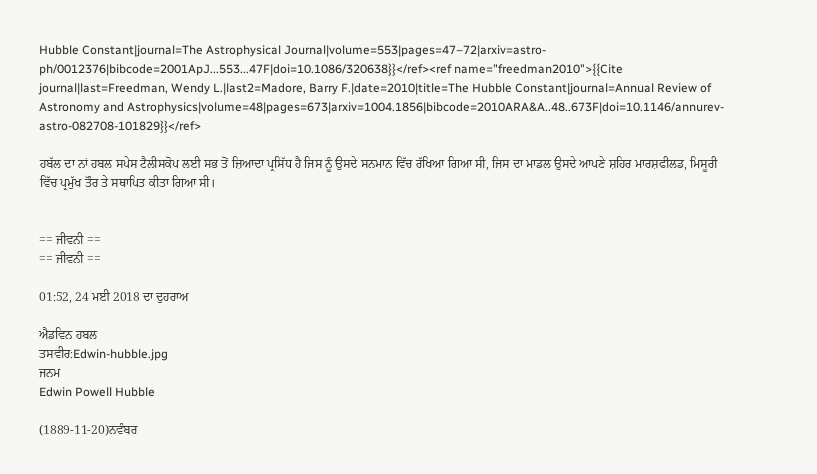Hubble Constant|journal=The Astrophysical Journal|volume=553|pages=47–72|arxiv=astro-ph/0012376|bibcode=2001ApJ...553...47F|doi=10.1086/320638}}</ref><ref name="freedman2010">{{Cite journal|last=Freedman, Wendy L.|last2=Madore, Barry F.|date=2010|title=The Hubble Constant|journal=Annual Review of Astronomy and Astrophysics|volume=48|pages=673|arxiv=1004.1856|bibcode=2010ARA&A..48..673F|doi=10.1146/annurev-astro-082708-101829}}</ref>

ਹਬੱਲ ਦਾ ਨਾਂ ਹਬਲ ਸਪੇਸ ਟੈਲੀਸਕੋਪ ਲਈ ਸਭ ਤੋਂ ਜ਼ਿਆਦਾ ਪ੍ਰਸਿੱਧ ਹੈ ਜਿਸ ਨੂੰ ਉਸਦੇ ਸਨਮਾਨ ਵਿੱਚ ਰੱਖਿਆ ਗਿਆ ਸੀ, ਜਿਸ ਦਾ ਮਾਡਲ ਉਸਦੇ ਆਪਣੇ ਸ਼ਹਿਰ ਮਾਰਸ਼ਫੀਲਡ, ਮਿਸੂਰੀ ਵਿੱਚ ਪ੍ਰਮੁੱਖ ਤੌਰ ਤੇ ਸਥਾਪਿਤ ਕੀਤਾ ਗਿਆ ਸੀ।


== ਜੀਵਨੀ ==
== ਜੀਵਨੀ ==

01:52, 24 ਮਈ 2018 ਦਾ ਦੁਹਰਾਅ

ਐਡਵਿਨ ਹਬਲ
ਤਸਵੀਰ:Edwin-hubble.jpg
ਜਨਮ
Edwin Powell Hubble

(1889-11-20)ਨਵੰਬਰ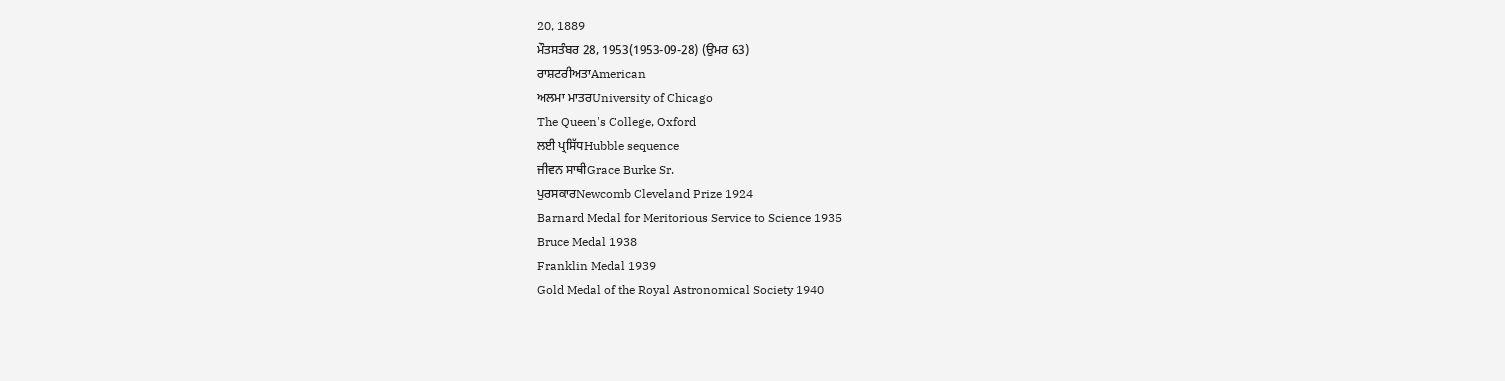20, 1889
ਮੌਤਸਤੰਬਰ 28, 1953(1953-09-28) (ਉਮਰ 63)
ਰਾਸ਼ਟਰੀਅਤਾAmerican
ਅਲਮਾ ਮਾਤਰUniversity of Chicago
The Queen's College, Oxford
ਲਈ ਪ੍ਰਸਿੱਧHubble sequence
ਜੀਵਨ ਸਾਥੀGrace Burke Sr.
ਪੁਰਸਕਾਰNewcomb Cleveland Prize 1924
Barnard Medal for Meritorious Service to Science 1935
Bruce Medal 1938
Franklin Medal 1939
Gold Medal of the Royal Astronomical Society 1940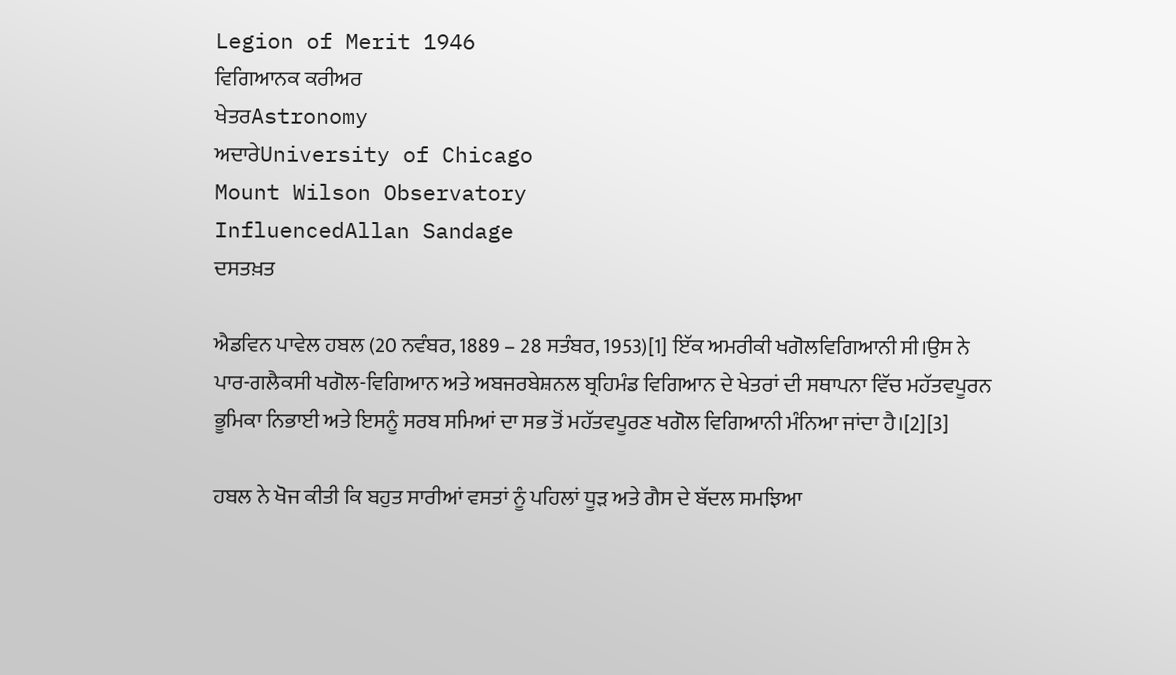Legion of Merit 1946
ਵਿਗਿਆਨਕ ਕਰੀਅਰ
ਖੇਤਰAstronomy
ਅਦਾਰੇUniversity of Chicago
Mount Wilson Observatory
InfluencedAllan Sandage
ਦਸਤਖ਼ਤ

ਐਡਵਿਨ ਪਾਵੇਲ ਹਬਲ (20 ਨਵੰਬਰ, 1889 – 28 ਸਤੰਬਰ, 1953)[1] ਇੱਕ ਅਮਰੀਕੀ ਖਗੋਲਵਿਗਿਆਨੀ ਸੀ।ਉਸ ਨੇ ਪਾਰ-ਗਲੈਕਸੀ ਖਗੋਲ-ਵਿਗਿਆਨ ਅਤੇ ਅਬਜਰਬੇਸ਼ਨਲ ਬ੍ਰਹਿਮੰਡ ਵਿਗਿਆਨ ਦੇ ਖੇਤਰਾਂ ਦੀ ਸਥਾਪਨਾ ਵਿੱਚ ਮਹੱਤਵਪੂਰਨ ਭੂਮਿਕਾ ਨਿਭਾਈ ਅਤੇ ਇਸਨੂੰ ਸਰਬ ਸਮਿਆਂ ਦਾ ਸਭ ਤੋਂ ਮਹੱਤਵਪੂਰਣ ਖਗੋਲ ਵਿਗਿਆਨੀ ਮੰਨਿਆ ਜਾਂਦਾ ਹੈ।[2][3]

ਹਬਲ ਨੇ ਖੋਜ ਕੀਤੀ ਕਿ ਬਹੁਤ ਸਾਰੀਆਂ ਵਸਤਾਂ ਨੂੰ ਪਹਿਲਾਂ ਧੂੜ ਅਤੇ ਗੈਸ ਦੇ ਬੱਦਲ ਸਮਝਿਆ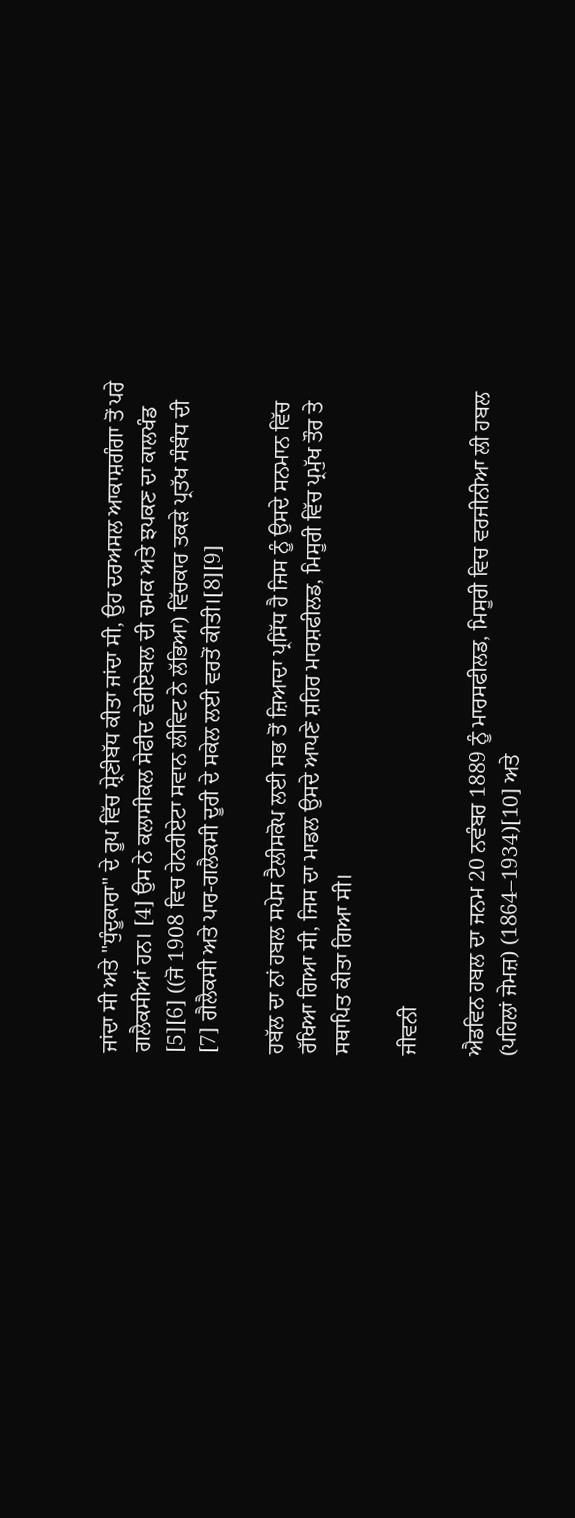ਜਾਂਦਾ ਸੀ ਅਤੇ "ਧੁੰਦੂਕਾਰਾ" ਦੇ ਰੂਪ ਵਿੱਚ ਸ਼੍ਰੇਣੀਬੱਧ ਕੀਤਾ ਜਾਂਦਾ ਸੀ, ਉਹ ਦਰਅਸਲ ਆਕਾਸ਼ਗੰਗਾ ਤੋਂ ਪਰੇ ਗਲੈਕਸੀਆਂ ਹਨ। [4] ਉਸ ਨੇ ਕਲਾਸੀਕਲ ਸੇਫੀਦ ਵੇਰੀਏਬਲ ਦੀ ਚਮਕ ਅਤੇ ਝਪਕਣ ਦਾ ਕਾਲਖੰਡ [5][6] ((ਜੋ 1908 ਵਿਚ ਹੇਨਰੀਏਟਾ ਸਵਾਨ ਲੀਵਿਟ ਨੇ ਲੱਭਿਆ) ਵਿੱਚਕਾਰ ਤਕੜੇ ਪ੍ਰਤੱਖ ਸੰਬੰਧ ਦੀ [7] ਗੈਲੈਕਸੀ ਅਤੇ ਪਾਰ-ਗਲੈਕਸੀ ਦੂਰੀ ਦੇ ਸਕੇਲ ਲਈ ਵਰਤੋਂ ਕੀਤੀ।[8][9]

ਹਬੱਲ ਦਾ ਨਾਂ ਹਬਲ ਸਪੇਸ ਟੈਲੀਸਕੋਪ ਲਈ ਸਭ ਤੋਂ ਜ਼ਿਆਦਾ ਪ੍ਰਸਿੱਧ ਹੈ ਜਿਸ ਨੂੰ ਉਸਦੇ ਸਨਮਾਨ ਵਿੱਚ ਰੱਖਿਆ ਗਿਆ ਸੀ, ਜਿਸ ਦਾ ਮਾਡਲ ਉਸਦੇ ਆਪਣੇ ਸ਼ਹਿਰ ਮਾਰਸ਼ਫੀਲਡ, ਮਿਸੂਰੀ ਵਿੱਚ ਪ੍ਰਮੁੱਖ ਤੌਰ ਤੇ ਸਥਾਪਿਤ ਕੀਤਾ ਗਿਆ ਸੀ।

ਜੀਵਨੀ

ਐਡਵਿਨ ਹਬਲ ਦਾ ਜਨਮ 20 ਨਵੰਬਰ 1889 ਨੂੰ ਮਾਰਸਫੀਲਡ, ਮਿਸੂਰੀ ਵਿਚ ਵਰਜੀਨੀਆ ਲੀ ਹਬਲ (ਪਹਿਲਾਂ ਜੇਮਜ਼) (1864–1934)[10] ਅਤੇ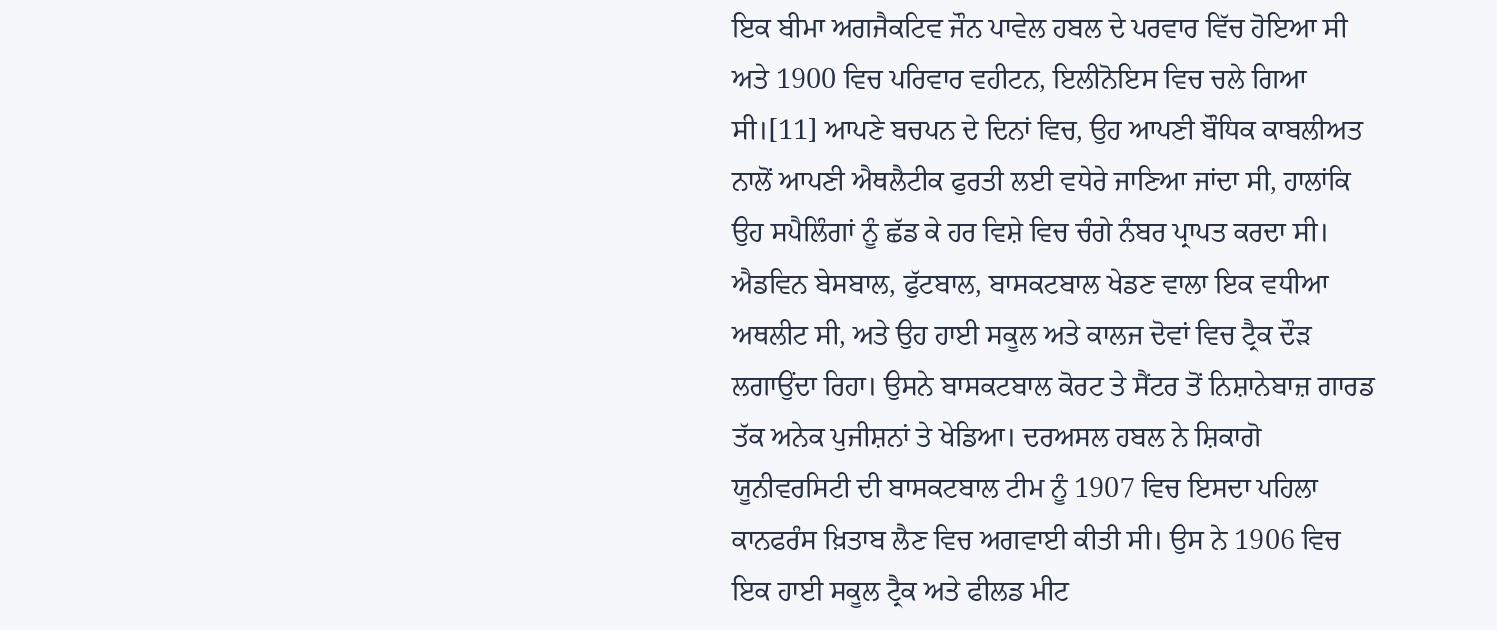ਇਕ ਬੀਮਾ ਅਗਜੈਕਟਿਵ ਜੌਨ ਪਾਵੇਲ ਹਬਲ ਦੇ ਪਰਵਾਰ ਵਿੱਚ ਹੋਇਆ ਸੀ ਅਤੇ 1900 ਵਿਚ ਪਰਿਵਾਰ ਵਹੀਟਨ, ਇਲੀਨੋਇਸ ਵਿਚ ਚਲੇ ਗਿਆ ਸੀ।[11] ਆਪਣੇ ਬਚਪਨ ਦੇ ਦਿਨਾਂ ਵਿਚ, ਉਹ ਆਪਣੀ ਬੌਧਿਕ ਕਾਬਲੀਅਤ ਨਾਲੋਂ ਆਪਣੀ ਐਥਲੈਟੀਕ ਫੁਰਤੀ ਲਈ ਵਧੇਰੇ ਜਾਣਿਆ ਜਾਂਦਾ ਸੀ, ਹਾਲਾਂਕਿ ਉਹ ਸਪੈਲਿੰਗਾਂ ਨੂੰ ਛੱਡ ਕੇ ਹਰ ਵਿਸ਼ੇ ਵਿਚ ਚੰਗੇ ਨੰਬਰ ਪ੍ਰਾਪਤ ਕਰਦਾ ਸੀ। ਐਡਵਿਨ ਬੇਸਬਾਲ, ਫੁੱਟਬਾਲ, ਬਾਸਕਟਬਾਲ ਖੇਡਣ ਵਾਲਾ ਇਕ ਵਧੀਆ ਅਥਲੀਟ ਸੀ, ਅਤੇ ਉਹ ਹਾਈ ਸਕੂਲ ਅਤੇ ਕਾਲਜ ਦੋਵਾਂ ਵਿਚ ਟ੍ਰੈਕ ਦੌੜ ਲਗਾਉਂਦਾ ਰਿਹਾ। ਉਸਨੇ ਬਾਸਕਟਬਾਲ ਕੋਰਟ ਤੇ ਸੈਂਟਰ ਤੋਂ ਨਿਸ਼ਾਨੇਬਾਜ਼ ਗਾਰਡ ਤੱਕ ਅਨੇਕ ਪੁਜੀਸ਼ਨਾਂ ਤੇ ਖੇਡਿਆ। ਦਰਅਸਲ ਹਬਲ ਨੇ ਸ਼ਿਕਾਗੋ ਯੂਨੀਵਰਸਿਟੀ ਦੀ ਬਾਸਕਟਬਾਲ ਟੀਮ ਨੂੰ 1907 ਵਿਚ ਇਸਦਾ ਪਹਿਲਾ ਕਾਨਫਰੰਸ ਖ਼ਿਤਾਬ ਲੈਣ ਵਿਚ ਅਗਵਾਈ ਕੀਤੀ ਸੀ। ਉਸ ਨੇ 1906 ਵਿਚ ਇਕ ਹਾਈ ਸਕੂਲ ਟ੍ਰੈਕ ਅਤੇ ਫੀਲਡ ਮੀਟ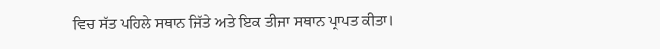ਵਿਚ ਸੱਤ ਪਹਿਲੇ ਸਥਾਨ ਜਿੱਤੇ ਅਤੇ ਇਕ ਤੀਜਾ ਸਥਾਨ ਪ੍ਰਾਪਤ ਕੀਤਾ।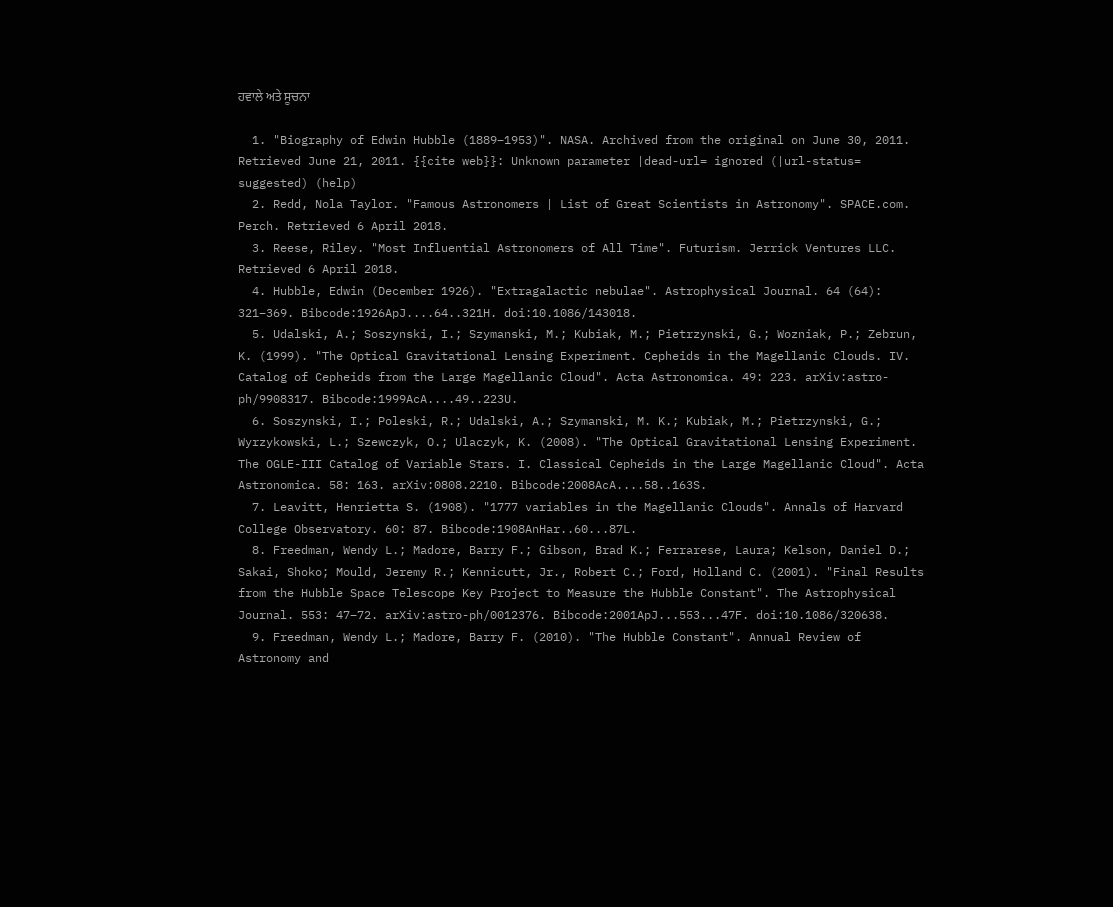ਹਵਾਲੇ ਅਤੇ ਸੂਚਨਾ

  1. "Biography of Edwin Hubble (1889–1953)". NASA. Archived from the original on June 30, 2011. Retrieved June 21, 2011. {{cite web}}: Unknown parameter |dead-url= ignored (|url-status= suggested) (help)
  2. Redd, Nola Taylor. "Famous Astronomers | List of Great Scientists in Astronomy". SPACE.com. Perch. Retrieved 6 April 2018.
  3. Reese, Riley. "Most Influential Astronomers of All Time". Futurism. Jerrick Ventures LLC. Retrieved 6 April 2018.
  4. Hubble, Edwin (December 1926). "Extragalactic nebulae". Astrophysical Journal. 64 (64): 321–369. Bibcode:1926ApJ....64..321H. doi:10.1086/143018.
  5. Udalski, A.; Soszynski, I.; Szymanski, M.; Kubiak, M.; Pietrzynski, G.; Wozniak, P.; Zebrun, K. (1999). "The Optical Gravitational Lensing Experiment. Cepheids in the Magellanic Clouds. IV. Catalog of Cepheids from the Large Magellanic Cloud". Acta Astronomica. 49: 223. arXiv:astro-ph/9908317. Bibcode:1999AcA....49..223U.
  6. Soszynski, I.; Poleski, R.; Udalski, A.; Szymanski, M. K.; Kubiak, M.; Pietrzynski, G.; Wyrzykowski, L.; Szewczyk, O.; Ulaczyk, K. (2008). "The Optical Gravitational Lensing Experiment. The OGLE-III Catalog of Variable Stars. I. Classical Cepheids in the Large Magellanic Cloud". Acta Astronomica. 58: 163. arXiv:0808.2210. Bibcode:2008AcA....58..163S.
  7. Leavitt, Henrietta S. (1908). "1777 variables in the Magellanic Clouds". Annals of Harvard College Observatory. 60: 87. Bibcode:1908AnHar..60...87L.
  8. Freedman, Wendy L.; Madore, Barry F.; Gibson, Brad K.; Ferrarese, Laura; Kelson, Daniel D.; Sakai, Shoko; Mould, Jeremy R.; Kennicutt, Jr., Robert C.; Ford, Holland C. (2001). "Final Results from the Hubble Space Telescope Key Project to Measure the Hubble Constant". The Astrophysical Journal. 553: 47–72. arXiv:astro-ph/0012376. Bibcode:2001ApJ...553...47F. doi:10.1086/320638.
  9. Freedman, Wendy L.; Madore, Barry F. (2010). "The Hubble Constant". Annual Review of Astronomy and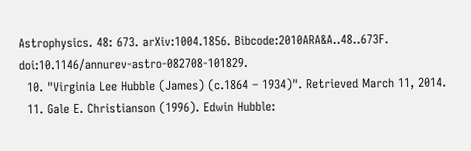Astrophysics. 48: 673. arXiv:1004.1856. Bibcode:2010ARA&A..48..673F. doi:10.1146/annurev-astro-082708-101829.
  10. "Virginia Lee Hubble (James) (c.1864 – 1934)". Retrieved March 11, 2014.
  11. Gale E. Christianson (1996). Edwin Hubble: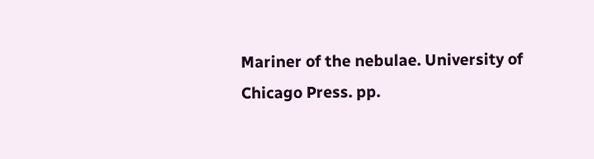Mariner of the nebulae. University of Chicago Press. pp.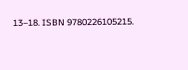13–18. ISBN 9780226105215.